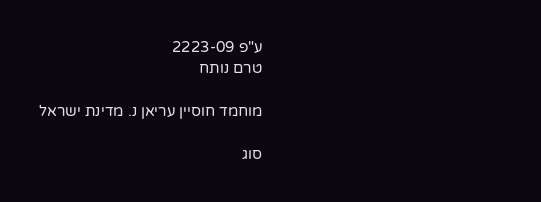ע"פ 2223-09
טרם נותח

מוחמד חוסיין עריאן נ. מדינת ישראל

סוג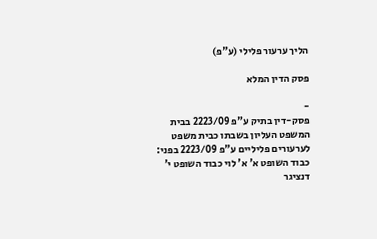הליך ערעור פלילי (ע"פ)

פסק הדין המלא

-
פסק-דין בתיק ע"פ 2223/09 בבית המשפט העליון בשבתו כבית משפט לערעורים פליליים ע"פ 2223/09 בפני: כבוד השופט א' א' לוי כבוד השופט י' דנציגר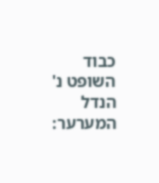כבוד השופט נ' הנדל המערער: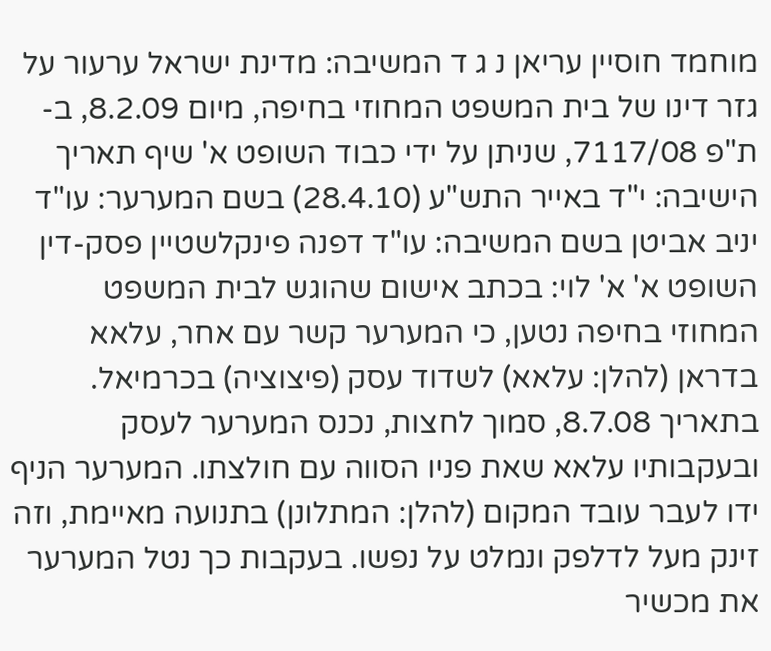מוחמד חוסיין עריאן נ ג ד המשיבה: מדינת ישראל ערעור על גזר דינו של בית המשפט המחוזי בחיפה, מיום 8.2.09, ב-ת"פ 7117/08, שניתן על ידי כבוד השופט א' שיף תאריך הישיבה: י"ד באייר התש"ע (28.4.10) בשם המערער: עו"ד יניב אביטן בשם המשיבה: עו"ד דפנה פינקלשטיין פסק-דין השופט א' א' לוי: בכתב אישום שהוגש לבית המשפט המחוזי בחיפה נטען, כי המערער קשר עם אחר, עלאא בדראן (להלן: עלאא) לשדוד עסק (פיצוציה) בכרמיאל. בתאריך 8.7.08, סמוך לחצות, נכנס המערער לעסק ובעקבותיו עלאא שאת פניו הסווה עם חולצתו. המערער הניף ידו לעבר עובד המקום (להלן: המתלונן) בתנועה מאיימת, וזה זינק מעל לדלפק ונמלט על נפשו. בעקבות כך נטל המערער את מכשיר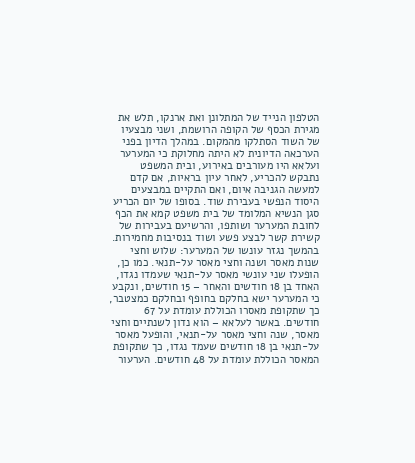הטלפון הנייד של המתלונן ואת ארנקו, תלש את מגירת הכסף של הקופה הרושמת, ושני מבצעיו של השוד הסתלקו מהמקום. במהלך הדיון בפני הערכאה הדיונית לא היתה מחלוקת כי המערער ועלאא היו מעורבים באירוע, ובית המשפט נתבקש להכריע, לאחר עיון בראיות, אם קדם למעשה הגניבה איום, ואם התקיים במבצעים היסוד הנפשי בעבירת שוד. בסופו של יום הכריע סגן הנשיא המלומד של בית משפט קמא את הכף לחובת המערער ושותפו, והרשיעם בעבירות של קשירת קשר לבצע פשע ושוד בנסיבות מחמירות. בהמשך נגזר עונשו של המערער: שלוש וחצי שנות מאסר ושנה וחצי מאסר על-תנאי. כמו כן, הופעלו שני עונשי מאסר על-תנאי שעמדו נגדו, האחד בן 18 חודשים והאחר – 15 חודשים, ונקבע כי המערער ישא בחלקם בחופף ובחלקם כמצטבר, כך שתקופת מאסרו הכוללת עומדת על 67 חודשים. באשר לעלאא – הוא נדון לשנתיים וחצי מאסר, שנה וחצי מאסר על-תנאי, והופעל מאסר על-תנאי בן 18 חודשים שעמד נגדו, כך שתקופת המאסר הכוללת עומדת על 48 חודשים. הערעור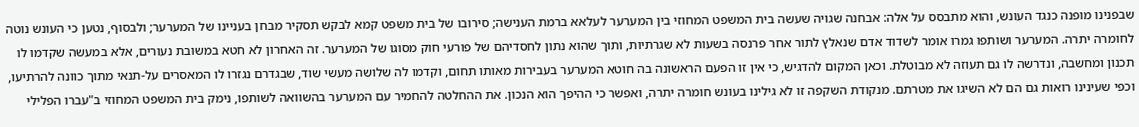שבפנינו מופנה כנגד העונש, והוא מתבסס על אלה: אבחנה שגויה שעשה בית המשפט המחוזי בין המערער לעלאא ברמת הענישה; סירובו של בית משפט קמא לבקש תסקיר מבחן בעניינו של המערער; ולבסוף, נטען כי העונש נוטה לחומרה יתרה. המערער ושותפו גמרו אומר לשדוד אדם שנאלץ לתור אחר פרנסה בשעות לא שגרתיות, ותוך שהוא נתון לחסדיהם של פורעי חוק מסוגו של המערער. זה האחרון לא חטא במשובת נעורים, אלא במעשה שקדמו לו תכנון ומחשבה, ונדרשה לו גם תעוזה לא מבוטלת. וכאן המקום להדגיש, כי אין זו הפעם הראשונה בה חוטא המערער בעבירות מאותו תחום, וקדמו לה שלושה מעשי שוד, שבגדרם נגזרו לו המאסרים על-תנאי מתוך כוונה להרתיעו, וכפי שעינינו רואות גם הם לא השיגו את מטרתם. מנקודת השקפה זו לא גילינו בעונש חומרה יתרה, ואפשר כי ההיפך הוא הנכון. את ההחלטה להחמיר עם המערער בהשוואה לשותפו, נימק בית המשפט המחוזי ב"עברו הפלילי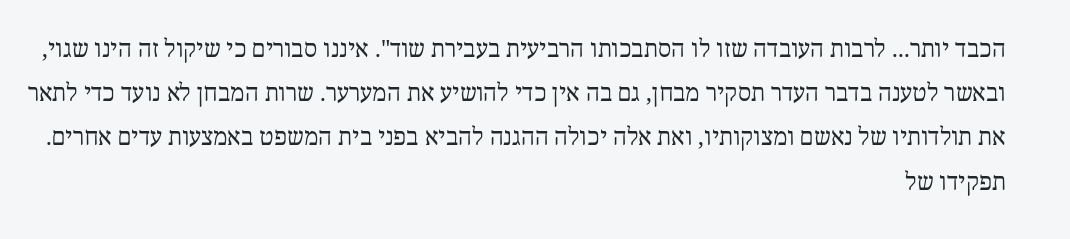הכבד יותר... לרבות העובדה שזו לו הסתבכותו הרביעית בעבירת שוד". איננו סבורים כי שיקול זה הינו שגוי, ובאשר לטענה בדבר העדר תסקיר מבחן, גם בה אין כדי להושיע את המערער. שרות המבחן לא נועד כדי לתאר את תולדותיו של נאשם ומצוקותיו, ואת אלה יכולה ההגנה להביא בפני בית המשפט באמצעות עדים אחרים. תפקידו של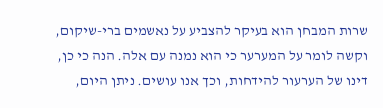שרות המבחן הוא בעיקר להצביע על נאשמים ברי-שיקום, וקשה לומר על המערער כי הוא נמנה עם אלה. הנה כי כן, דינו של הערעור להידחות, וכך אנו עושים. ניתן היום,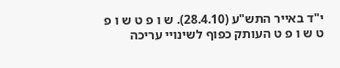י"ד באייר התש"ע (28.4.10). ש ו פ ט ש ו פ ט ש ו פ ט העותק כפוף לשינויי עריכה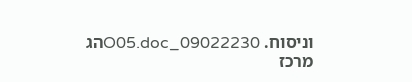וניסוח. 09022230_O05.docהג מרכז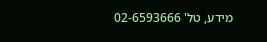מידע, טל' 02-6593666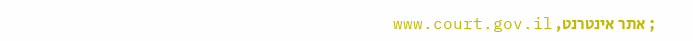; אתר אינטרנט, www.court.gov.il